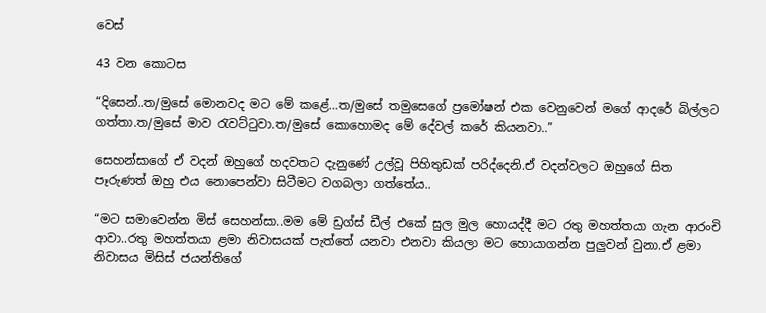වෙස්

43 වන කොටස

“දිසෙන්..ත/මුසේ මොනවද මට මේ කළේ…ත/මුසේ තමුසෙගේ ප්‍රමෝෂන් එක වෙනුවෙන් මගේ ආදරේ බිල්ලට ගත්තා.ත/මුසේ මාව රැවට්ටුවා.ත/මුසේ කොහොමද මේ දේවල් කරේ කියනවා..”

සෙහන්සාගේ ඒ වදන් ඔහුගේ හදවතට දැනුණේ උල්වූ පිහිතුඩක් පරිද්දෙනි.ඒ වදන්වලට ඔහුගේ සිත පෑරුණත් ඔහු එය නොපෙන්වා සිටීමට වගබලා ගත්තේය..

“මට සමාවෙන්න මිස් සෙහන්සා..මම මේ ඩ්‍රග්ස් ඩීල් එකේ සුල මුල හොයද්දී මට රතු මහත්තයා ගැන ආරංචි ආවා..රතු මහත්තයා ළමා නිවාසයක් පැත්තේ යනවා එනවා කියලා මට හොයාගන්න පුලුවන් වුනා.ඒ ළමා නිවාසය මිසිස් ජයන්තිගේ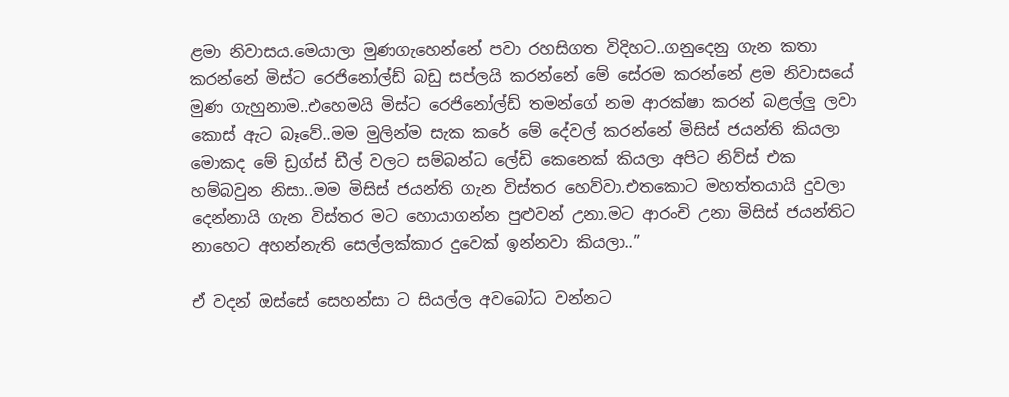ළමා නිවාසය.මෙයාලා මුණගැහෙන්නේ පවා රහසිගත විදිහට..ගනුදෙනු ගැන කතා කරන්නේ මිස්ට රෙජිනෝල්ඩ් බඩු සප්ලයි කරන්නේ මේ සේරම කරන්නේ ළම නිවාසයේ මුණ ගැහුනාම..එහෙමයි මිස්ට රෙජිනෝල්ඩ් තමන්ගේ නම ආරක්ෂා කරන් බළල්ලු ලවා කොස් ඇට බෑවේ..මම මුලින්ම සැක කරේ මේ දේවල් කරන්නේ මිසිස් ජයන්‍ති කියලා මොකද මේ ඩ්‍රග්ස් ඩීල් වලට සම්බන්ධ ලේඩි කෙනෙක් කියලා අපිට නිව්ස් එක හම්බවුන නිසා..මම මිසිස් ජයන්ති ගැන විස්තර හෙව්වා.එතකොට මහත්‍තයායි දුවලා දෙන්නායි ගැන විස්තර මට හොයාගන්න පුළුවන් උනා.මට ආරංචි උනා මිසිස් ජයන්තිට නාහෙට අහන්නැති සෙල්ලක්කාර දුවෙක් ඉන්නවා කියලා..”

ඒ වදන් ඔස්සේ සෙහන්සා ට සියල්ල අවබෝධ වන්නට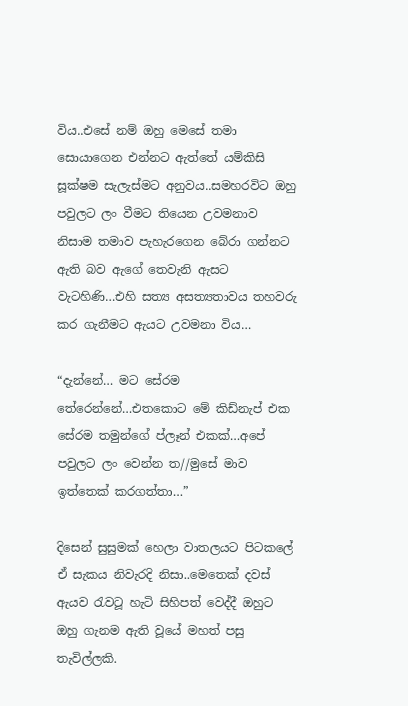විය..එසේ නම් ඔහු මෙසේ තමා සොයාගෙන එන්නට ඇත්තේ යම්කිසි සූක්ෂම සැලැස්මට අනුවය..සමහරවිට ඔහු පවුලට ලං වීමට තියෙන උවමනාව නිසාම තමාව පැහැරගෙන බේරා ගන්නට ඇති බව ඇගේ තෙවැනි ඇසට වැටහිණි…එහි සත්‍ය අසත්‍යතාවය තහවරු කර ගැනීමට ඇයට උවමනා විය…

“දැන්නේ… මට සේරම තේරෙන්නේ…එතකොට මේ කිඩ්නැප් එක සේරම තමුන්ගේ ප්ලෑන් එකක්…අපේ පවුලට ලං වෙන්න ත//මුසේ මාව ඉත්තෙක් කරගත්තා…”

දිසෙන් සුසුමක් හෙලා වාතලයට පිටකලේ ඒ සැකය නිවැරදි නිසා..මෙතෙක් දවස් ඇයව රැවටූ හැටි සිහිපත් වෙද්දී ඔහුට ඔහු ගැනම ඇති වූයේ මහත් පසු තැවිල්ලකි.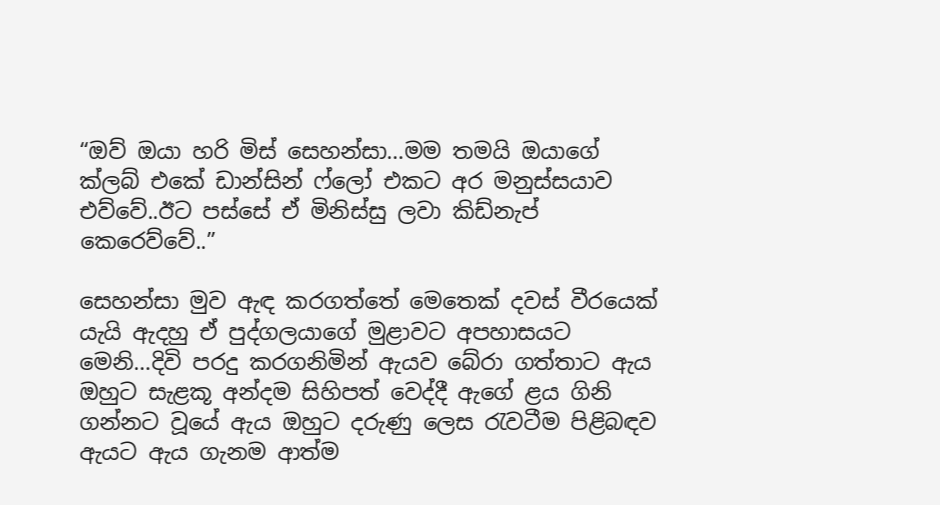“ඔව් ඔයා හරි මිස් සෙහන්සා…මම තමයි ඔයාගේ ක්ලබ් එකේ ඩාන්සින් ෆ්ලෝ එකට අර මනුස්සයාව එව්වේ..ඊට පස්සේ ඒ මිනිස්සු ලවා කිඩ්නැප් කෙරෙව්වේ..”

සෙහන්සා මුව ඇඳ කරගත්තේ මෙතෙක් දවස් වීරයෙක් යැයි ඇදහු ඒ පුද්ගලයාගේ මුළාවට අපහාසයට මෙනි…දිවි පරදු කරගනිමින් ඇයව බේරා ගත්තාට ඇය ඔහුට සැළකූ අන්දම සිහිපත් වෙද්දී ඇගේ ළය ගිනි ගන්නට වූයේ ඇය ඔහුට දරුණු ලෙස රැවටීම පිළිබඳව ඇයට ඇය ගැනම ආත්ම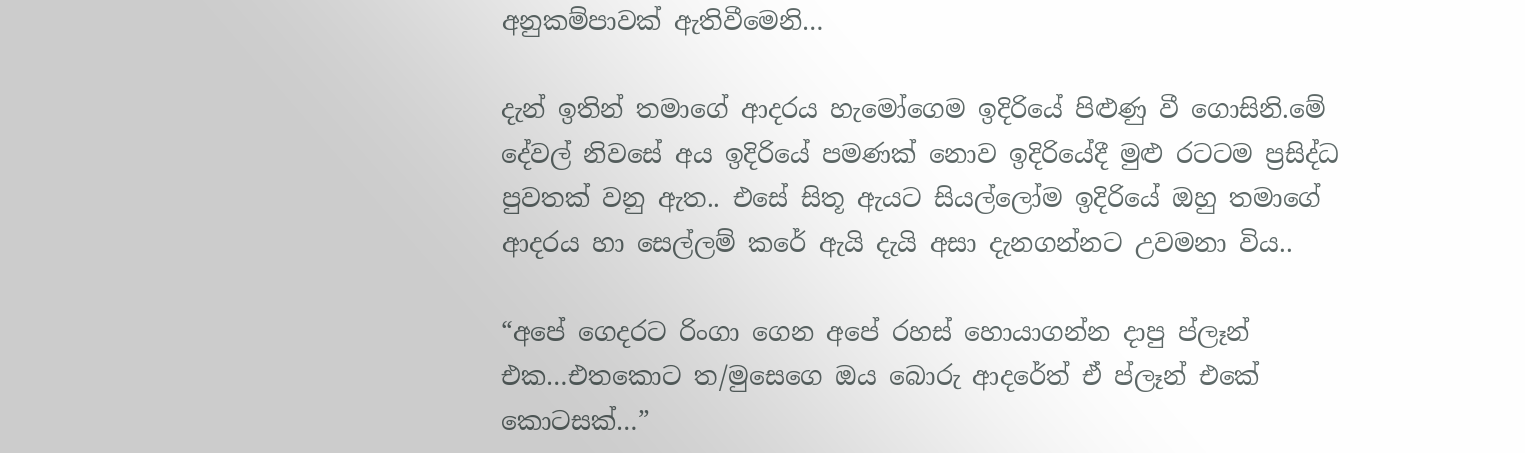අනුකම්පාවක් ඇතිවීමෙනි…

දැන් ඉතින් තමාගේ ආදරය හැමෝගෙම ඉදිරියේ පිළුණු වී ගොසිනි.මේ දේවල් නිවසේ අය ඉදිරියේ පමණක් නොව ඉදිරියේදී මුළු රටටම ප්‍රසිද්ධ පුවතක් වනු ඇත.. එසේ සිතූ ඇයට සියල්ලෝම ඉදිරියේ ඔහු තමාගේ ආදරය හා සෙල්ලම් කරේ ඇයි දැයි අසා දැනගන්නට උවමනා විය..

“අපේ ගෙදරට රිංගා ගෙන අපේ රහස් හොයාගන්න දාපු ප්ලෑන් එක…එතකොට ත/මුසෙගෙ ඔය බොරු ආදරේත් ඒ ප්ලෑන් එකේ කොටසක්…”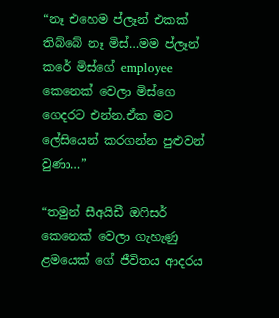“නෑ එහෙම ප්ලෑන් එකක් තිබ්බේ නෑ මිස්…මම ප්ලෑන් කරේ මිස්ගේ employee කෙනෙක් වෙලා මිස්ගෙ ගෙදරට එන්න.ඒක මට ලේසියෙන් කරගන්න පුළුවන් වුණා…”

“තමුන් සීඅයිඩී ඔෆිසර් කෙනෙක් වෙලා ගැහැණු ළමයෙක් ගේ ජීවිතය ආදරය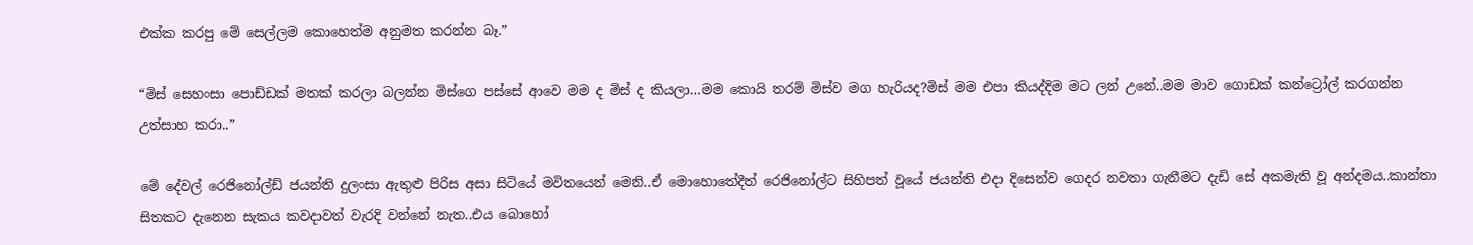එක්ක කරපු මේ සෙල්ලම කොහෙත්ම අනුමත කරන්න බෑ.”

“මිස් සෙහංසා පොඩ්ඩක් මතක් කරලා බලන්න මිස්ගෙ පස්සේ ආවෙ මම ද මිස් ද කියලා…මම කොයි තරම් මිස්ව මග හැරියද?මිස් මම එපා කියද්දිම මට ලන් උනේ..මම මාව ගොඩක් කන්ට්‍රෝල් කරගන්න උත්සාහ කරා..”

මේ දේවල් රෙජිනෝල්ඩ් ජයන්ති දුලංසා ඇතුළු පිරිස අසා සිටියේ මවිතයෙන් මෙනි..ඒ මොහොතේදීත් රෙජිනෝල්ට සිහිපත් වූයේ ජයන්ති එදා දිසෙන්ව ගෙදර නවතා ගැනීමට දැඩි සේ අකමැති වූ අන්දමය..කාන්තා සිතකට දැනෙන සැකය කවදාවත් වැරදි වන්නේ නැත..එය බොහෝ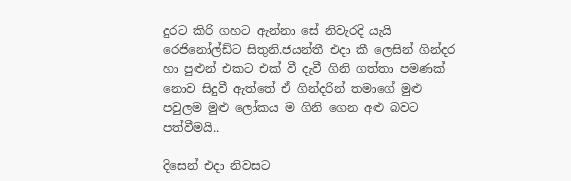දුරට කිරි ගහට ඇන්නා සේ නිවැරදි යැයි රෙජිනෝල්ඩ්ට සිතුනි.ජයන්තී එදා කී ලෙසින් ගින්දර හා පුළුන් එකට එක් වී දැවී ගිනි ගත්තා පමණක් නොව සිදුවී ඇත්තේ ඒ ගින්දරින් තමාගේ මුළු පවුලම මුළු ලෝකය ම ගිනි ගෙන අළු බවට පත්වීමයි..

දිසෙන් එදා නිවසට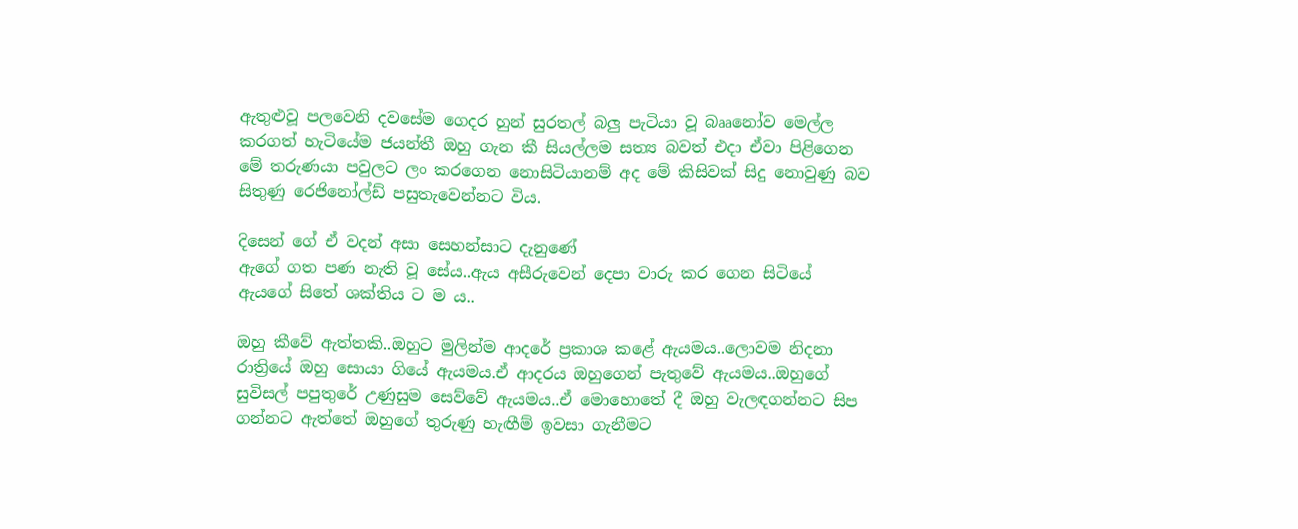ඇතුළුවූ පලවෙනි දවසේම ගෙදර හුන් සුරතල් බලු පැටියා වූ බෲනෝව මෙල්ල කරගත් හැටියේම ජයන්තී ඔහු ගැන කී සියල්ලම සත්‍ය බවත් එදා ඒවා පිළිගෙන මේ තරුණයා පවුලට ලං කරගෙන නොසිටියානම් අද මේ කිසිවක් සිදු නොවුණු බව සිතුණු රෙජිනෝල්ඩ් පසුතැවෙන්නට විය.

දිසෙන් ගේ ඒ වදන් අසා සෙහන්සාට දැනුණේ
ඇගේ ගත පණ නැති වූ සේය..ඇය අසීරුවෙන් දෙපා වාරු කර ගෙන සිටියේ ඇයගේ සිතේ ශක්තිය ට ම ය..

ඔහු කීවේ ඇත්තකි..ඔහුට මුලින්ම ආදරේ ප්‍රකාශ කළේ ඇයමය..ලොවම නිදනා රාත්‍රියේ ඔහු සොයා ගියේ ඇයමය.ඒ ආදරය ඔහුගෙන් පැතුවේ ඇයමය..ඔහුගේ සුවිසල් පපුතුරේ උණුසුම සෙව්වේ ඇයමය..ඒ මොහොතේ දී ඔහු වැලඳගන්නට සිප ගන්නට ඇත්තේ ඔහුගේ තුරුණු හැඟීම් ඉවසා ගැනීමට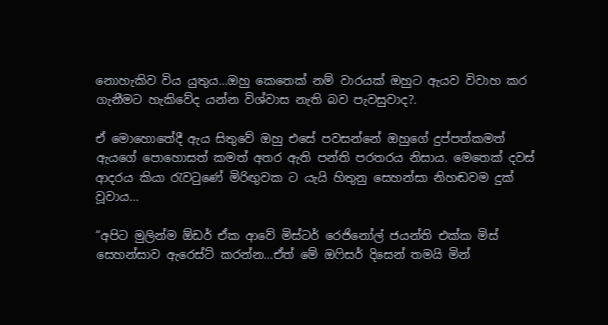නොහැකිව විය යුතුය…ඔහු කෙතෙක් නම් වාරයක් ඔහුට ඇයව විවාහ කර ගැනීමට හැකිවේද යන්න විශ්වාස නැති බව පැවසුවාද?.

ඒ මොහොතේදී ඇය සිතුවේ ඔහු එසේ පවසන්නේ ඔහුගේ දුප්පත්කමත් ඇයගේ පොහොසත් කමත් අතර ඇති පන්ති පරතරය නිසාය. මෙතෙක් දවස් ආදරය කියා රැවටුණේ මිරිඟුවක ට යැයි හිතුනු සෙහන්සා නිහඬවම දුක් වූවාය…

“අපිට මුලින්ම ඕඩර් ඒක ආවේ මිස්ටර් රෙජිනෝල් ජයන්ති එක්ක මිස් සෙහන්සාව ඇරෙස්ට් කරන්න…ඒත් මේ ඔෆිසර් දිසෙන් තමයි මින්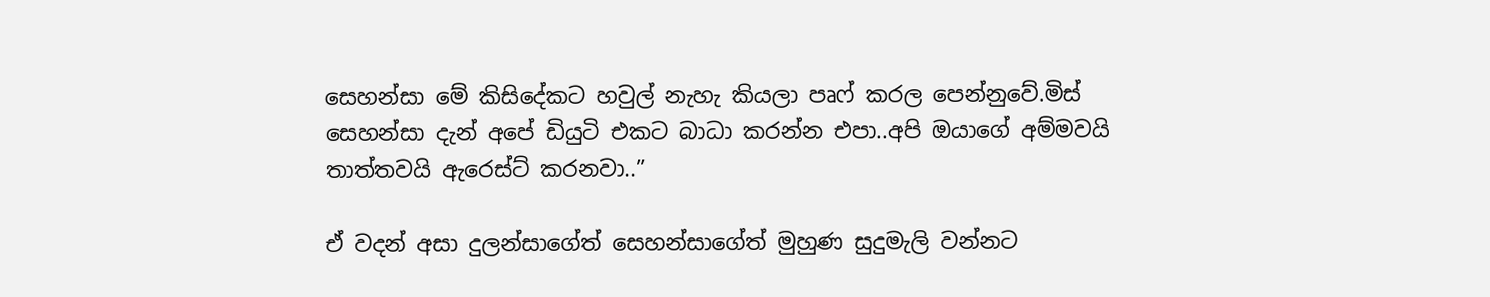සෙහන්සා මේ කිසිදේකට හවුල් නැහැ කියලා පෘෆ් කරල පෙන්නුවේ.මිස් සෙහන්සා දැන් අපේ ඩියුටි එකට බාධා කරන්න එපා..අපි ඔයාගේ අම්මවයි තාත්තවයි ඇරෙස්ට් කරනවා..”

ඒ වදන් අසා දුලන්සාගේත් සෙහන්සාගේත් මුහුණ සුදුමැලි වන්නට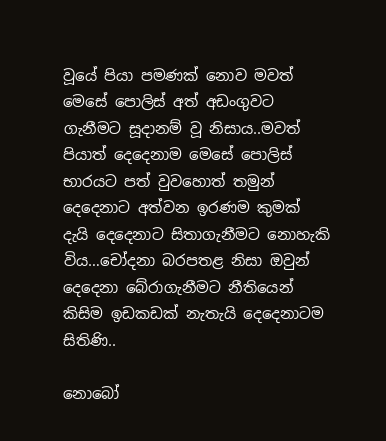වූයේ පියා පමණක් නොව මවත් මෙසේ පොලිස් අත් අඩංගුවට ගැනීමට සූදානම් වූ නිසාය..මවත් පියාත් දෙදෙනාම මෙසේ පොලිස් භාරයට පත් වුවහොත් තමුන් දෙදෙනාට අත්වන ඉරණම කුමක් දැයි දෙදෙනාට සිතාගැනීමට නොහැකි විය…චෝදනා බරපතළ නිසා ඔවුන් දෙදෙනා බේරාගැනීමට නීතියෙන් කිසිම ඉඩකඩක් නැතැයි දෙදෙනාටම සිතිණි..

නොබෝ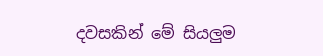දවසකින් මේ සියලුම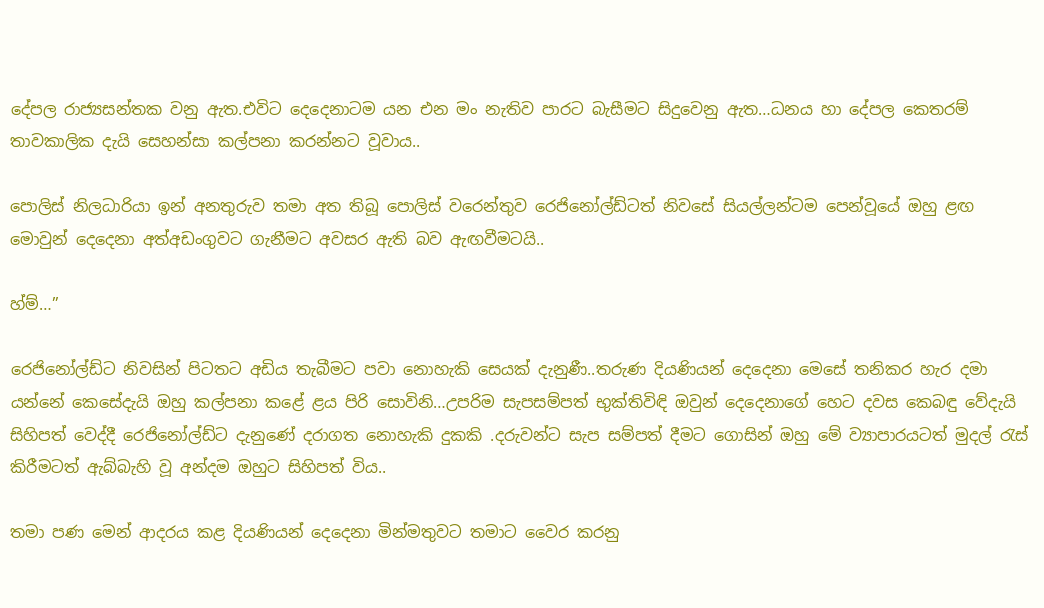දේපල රාජ්‍යසන්තක වනු ඇත.එවිට දෙදෙනාටම යන එන මං නැතිව පාරට බැසීමට සිදුවෙනු ඇත…ධනය හා දේපල කෙතරම් තාවකාලික දැයි සෙහන්සා කල්පනා කරන්නට වූවාය..

පොලිස් නිලධාරියා ඉන් අනතුරුව තමා අත තිබූ පොලිස් වරෙන්තුව රෙජිනෝල්ඩ්ටත් නිවසේ සියල්ලන්ටම පෙන්වූයේ ඔහු ළඟ මොවුන් දෙදෙනා අත්අඩංගුවට ගැනීමට අවසර ඇති බව ඇඟවීමටයි..

හ්ම්…”

රෙජිනෝල්ඩ්ට නිවසින් පිටතට අඩිය තැබීමට පවා නොහැකි සෙයක් දැනුණී..තරුණ දියණියන් දෙදෙනා මෙසේ තනිකර හැර දමා යන්නේ කෙසේදැයි ඔහු කල්පනා කළේ ළය පිරි සොවිනි…උපරිම සැපසම්පත් භුක්තිවිඳි ඔවුන් දෙදෙනාගේ හෙට දවස කෙබඳු වේදැයි සිහිපත් වෙද්දී රෙජිනෝල්ඩ්ට දැනුණේ දරාගත නොහැකි දුකකි .දරුවන්ට සැප සම්පත් දීමට ගොසින් ඔහු මේ ව්‍යාපාරයටත් මුදල් රැස් කිරීමටත් ඇබ්බැහි වූ අන්දම ඔහුට සිහිපත් විය..

තමා පණ මෙන් ආදරය කළ දියණියන් දෙදෙනා මින්මතුවට තමාට වෛර කරනු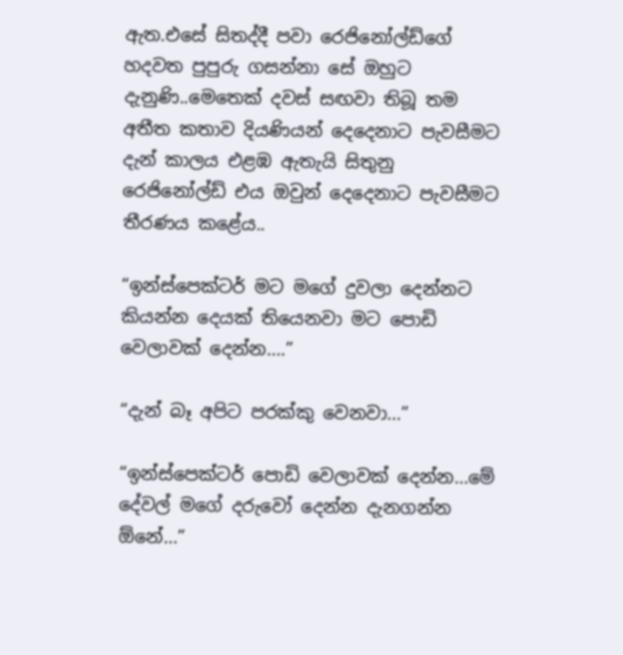ඇත.එසේ සිතද්දී පවා රෙජිනෝල්ඩ්ගේ හදවත පුපුරු ගසන්නා සේ ඔහුට දැනුණි..මෙතෙක් දවස් සඟවා තිබූ තම අතීත කතාව දියණියන් දෙදෙනාට පැවසීමට දැන් කාලය එළඹ ඇතැයි සිතුනු රෙජිනෝල්ඩ් එය ඔවුන් දෙදෙනාට පැවසීමට තීරණය කළේය..

“ඉන්ස්පෙක්ටර් මට මගේ දුවලා දෙන්නට කියන්න දෙයක් තියෙනවා මට පොඩි වෙලාවක් දෙන්න….”

“දැන් බෑ අපිට පරක්කු වෙනවා…”

“ඉන්ස්පෙක්ටර් පොඩි වෙලාවක් දෙන්න…මේ දේවල් මගේ දරුවෝ දෙන්න දැනගන්න ඕනේ…”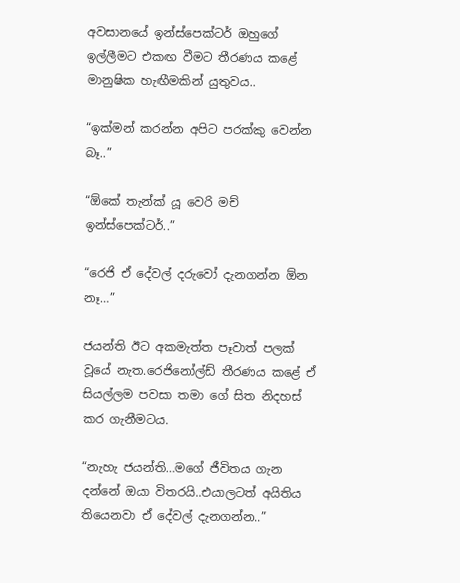අවසානයේ ඉන්ස්පෙක්ටර් ඔහුගේ ඉල්ලීමට එකඟ වීමට තීරණය කළේ මානුෂික හැඟීමකින් යුතුවය..

“ඉක්මන් කරන්න අපිට පරක්කු වෙන්න බෑ..”

“ඕකේ තැන්ක් යූ වෙරි මච් ඉන්ස්පෙක්ටර්..”

“රෙජි ඒ දේවල් දරුවෝ දැනගන්න ඕන නෑ…”

ජයන්ති ඊට අකමැත්ත පෑවාත් පලක් වූයේ නැත.රෙජිනෝල්ඩ් තීරණය කළේ ඒ සියල්ලම පවසා තමා ගේ සිත නිදහස් කර ගැනීමටය.

“නැහැ ජයන්ති…මගේ ජීවිතය ගැන දන්නේ ඔයා විතරයි..එයාලටත් අයිතිය තියෙනවා ඒ දේවල් දැනගන්න..”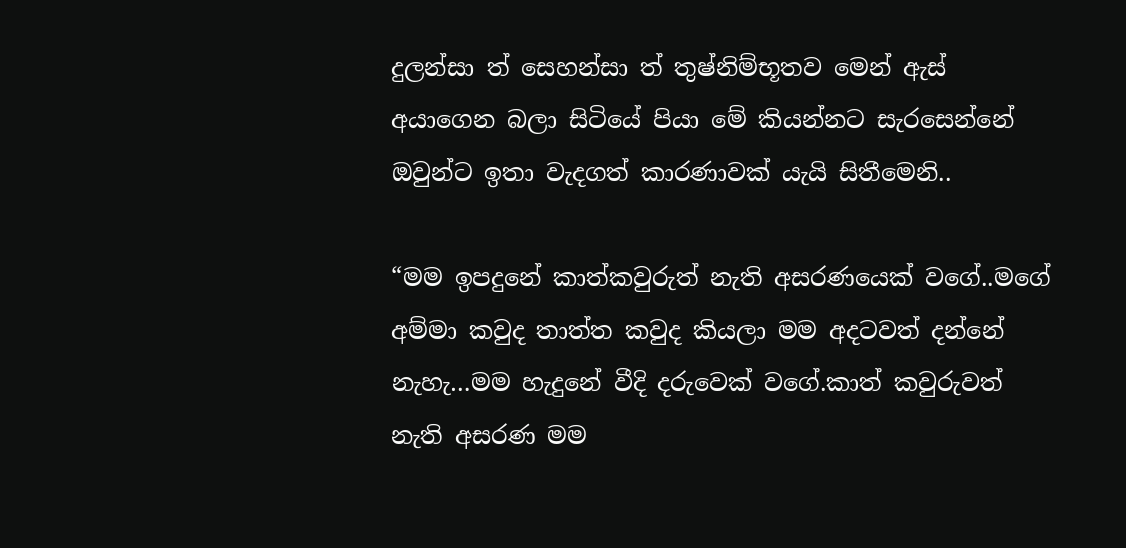දුලන්සා ත් සෙහන්සා ත් තුෂ්නිම්භූතව මෙන් ඇස් අයාගෙන බලා සිටියේ පියා මේ කියන්නට සැරසෙන්නේ ඔවුන්ට ඉතා වැදගත් කාරණාවක් යැයි සිතීමෙනි..

“මම ඉපදුනේ කාත්කවුරුත් නැති අසරණයෙක් වගේ..මගේ අම්මා කවුද තාත්ත කවුද කියලා මම අදටවත් දන්නේ නැහැ…මම හැදුනේ වීදි දරුවෙක් වගේ.කාත් කවුරුවත් නැති අසරණ මම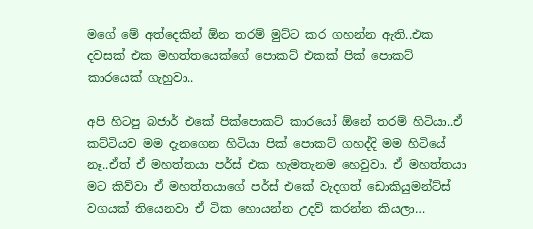මගේ මේ අත්දෙකින් ඕන තරම් මුට්ට කර ගහන්න ඇති..එක දවසක් එක මහත්තයෙක්ගේ පොකට් එකක් පික් පොකට් කාරයෙක් ගැහුවා..

අපි හිටපු බජාර් එකේ පික්පොකට් කාරයෝ ඕනේ තරම් හිටියා..ඒ කට්ටියව මම දැනගෙන හිටියා පික් පොකට් ගහද්දි මම හිටියේ නෑ..ඒත් ඒ මහත්තයා පර්ස් එක හැමතැනම හෙවුවා. ඒ මහත්තයා මට කිව්වා ඒ මහත්තයාගේ පර්ස් එකේ වැදගත් ඩොකියුමන්ට්ස් වගයක් තියෙනවා ඒ ටික හොයන්න උදව් කරන්න කියලා…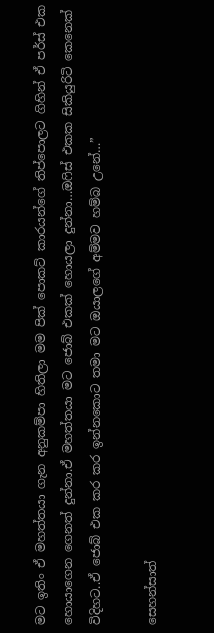මට ඉතිං ඒ මහත්තයා ගැන අනුකම්පා හිතිලා මම පික් පොකට් කාරයන්ගේ තිප්පොලට ගිහින් ඒ පර්ස් එක හොයාගෙන ගෙනත් දුන්නා.ඒ මහත්තයා මට ජොබ් එකක් හොයලා දුන්නා…ඔෆිස් එකක සිකියුරිටි කෙනෙක් විදිහට..ඒ ජොබ් එක කර කර ඉන්නකොට තමා මට ඔයාලගේ අම්මව හම්බ උනේ…”

සෙහන්සාත්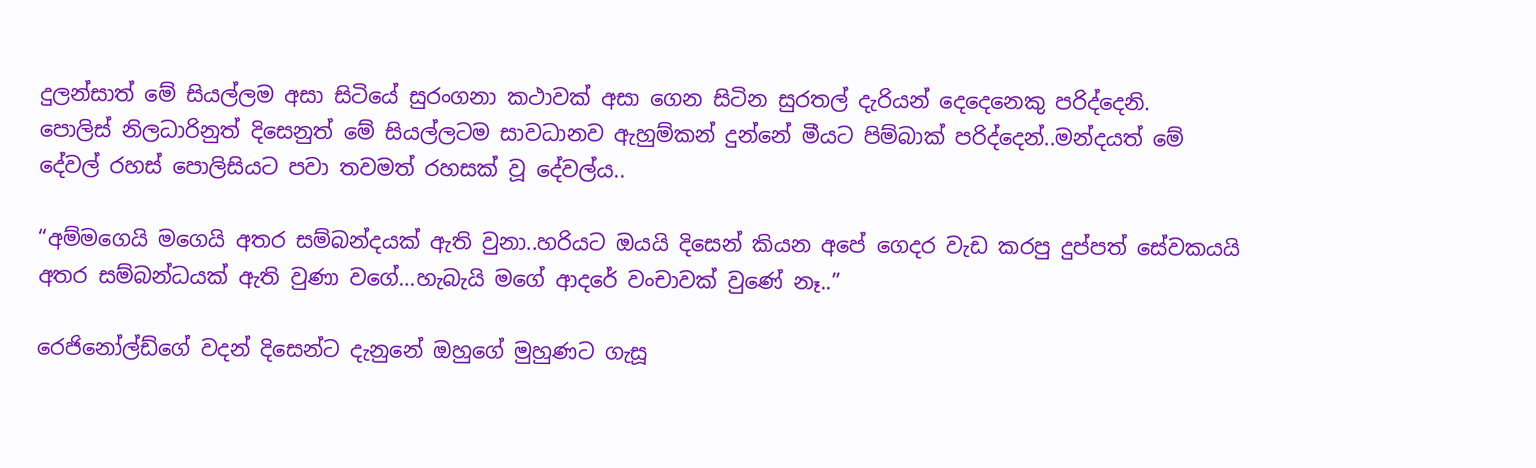දුලන්සාත් මේ සියල්ලම අසා සිටියේ සුරංගනා කථාවක් අසා ගෙන සිටින සුරතල් දැරියන් දෙදෙනෙකු පරිද්දෙනි.
පොලිස් නිලධාරිනුත් දිසෙනුත් මේ සියල්ලටම සාවධානව ඇහුම්කන් දුන්නේ මීයට පිම්බාක් පරිද්දෙන්..මන්දයත් මේ දේවල් රහස් පොලිසියට පවා තවමත් රහසක් වූ දේවල්ය..

“අම්මගෙයි මගෙයි අතර සම්බන්දයක් ඇති වුනා..හරියට ඔයයි දිසෙන් කියන අපේ ගෙදර වැඩ කරපු දුප්පත් සේවකයයි අතර සම්බන්ධයක් ඇති වුණා වගේ…හැබැයි මගේ ආදරේ වංචාවක් වුණේ නෑ..”

රෙජිනෝල්ඩ්ගේ වදන් දිසෙන්ට දැනුනේ ඔහුගේ මුහුණට ගැසූ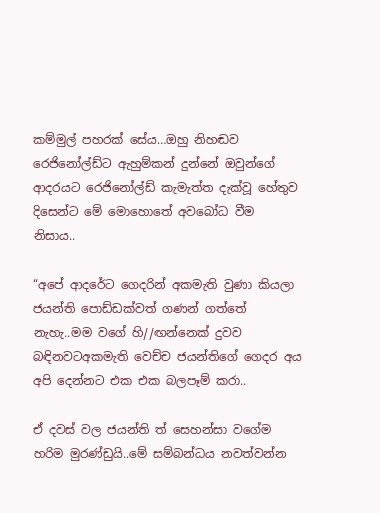කම්මුල් පහරක් සේය…ඔහු නිහඬව රෙජිනෝල්ඩ්ට ඇහුම්කන් දුන්නේ ඔවුන්ගේ ආදරයට රෙජිනෝල්ඩ් කැමැත්ත දැක්වූ හේතුව දිසෙන්ට මේ මොහොතේ අවබෝධ වීම නිසාය..

“අපේ ආදරේට ගෙදරින් අකමැති වුණා කියලා ජයන්ති පොඩ්ඩක්වත් ගණන් ගත්තේ නැහැ..මම වගේ හි//ඟන්නෙක් දුවව බඳිනවටඅකමැති වෙච්ච ජයන්තිගේ ගෙදර අය අපි දෙන්නට එක එක බලපෑම් කරා..

ඒ දවස් වල ජයන්ති ත් සෙහන්සා වගේම හරිම මුරණ්ඩුයි..මේ සම්බන්ධය නවත්වන්න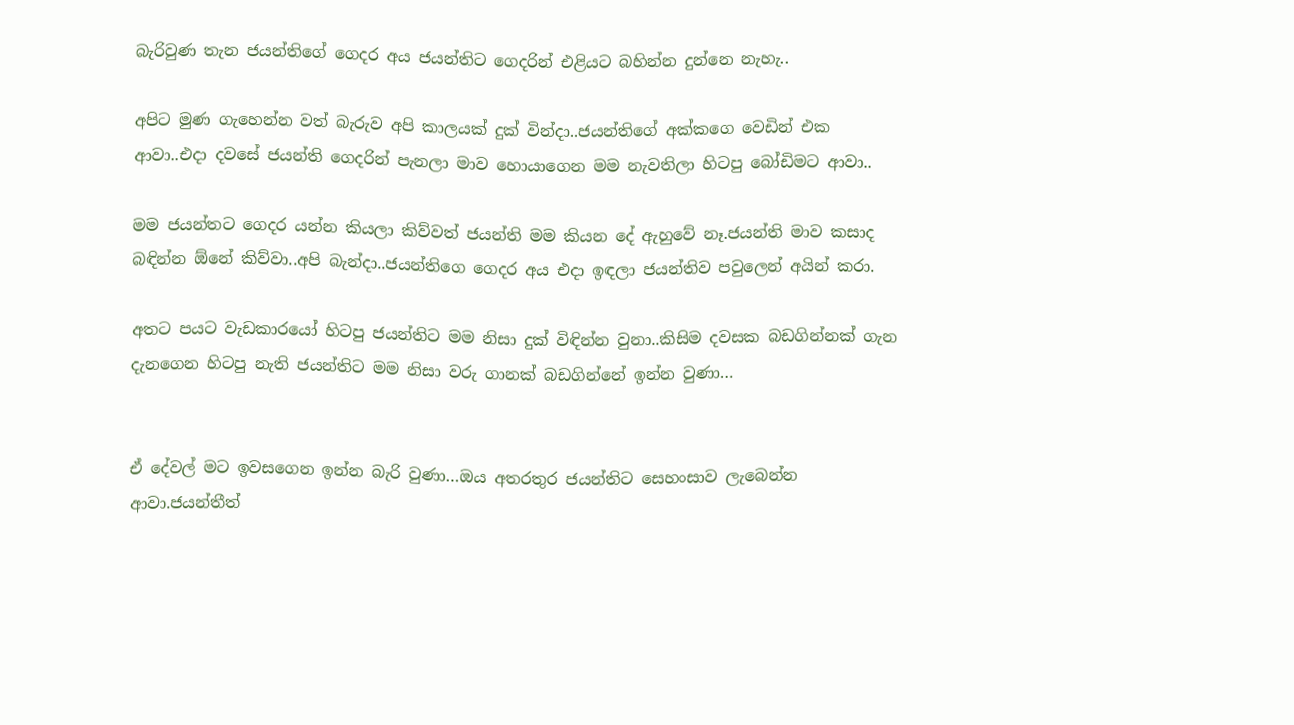බැරිවුණ තැන ජයන්තිගේ ගෙදර අය ජයන්තිට ගෙදරින් එළියට බහින්න දුන්නෙ නැහැ..

අපිට මුණ ගැහෙන්න වත් බැරුව අපි කාලයක් දුක් වින්දා..ජයන්තිගේ අක්කගෙ වෙඩින් එක ආවා..එදා දවසේ ජයන්ති ගෙදරින් පැනලා මාව හොයාගෙන මම නැවතිලා හිටපු බෝඩිමට ආවා..

මම ජයන්තට ගෙදර යන්න කියලා කිව්වත් ජයන්ති මම කියන දේ ඇහුවේ නෑ.ජයන්ති මාව කසාද බඳින්න ඕනේ කිව්වා..අපි බැන්දා..ජයන්තිගෙ ගෙදර අය එදා ඉඳලා ජයන්තිව පවුලෙන් අයින් කරා.

අතට පයට වැඩකාරයෝ හිටපු ජයන්තිට මම නිසා දුක් විඳින්න වුනා..කිසිම දවසක බඩගින්නක් ගැන දැනගෙන හිටපු නැති ජයන්තිට මම නිසා වරු ගානක් බඩගින්නේ ඉන්න වුණා…


ඒ දේවල් මට ඉවසගෙන ඉන්න බැරි වුණා…ඔය අතරතුර ජයන්තිට සෙහංසාව ලැබෙන්න ආවා.ජයන්තීත්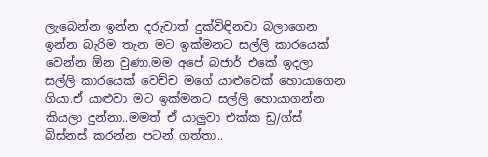ලැබෙන්න ඉන්න දරුවාත් දුක්විඳිනවා බලාගෙන ඉන්න බැරිම තැන මට ඉක්මනට සල්ලි කාරයෙක් වෙන්න ඕන වුණා.මම අපේ බජාර් එකේ ඉදලා සල්ලි කාරයෙක් වෙච්ච මගේ යාළුවෙක් හොයාගෙන ගියා.ඒ යාළුවා මට ඉක්මනට සල්ලි හොයාගන්න කියලා දුන්නා..මමත් ඒ යාලුවා එක්ක ඩ්‍ර/ග්ස් බිස්නස් කරන්න පටන් ගත්තා..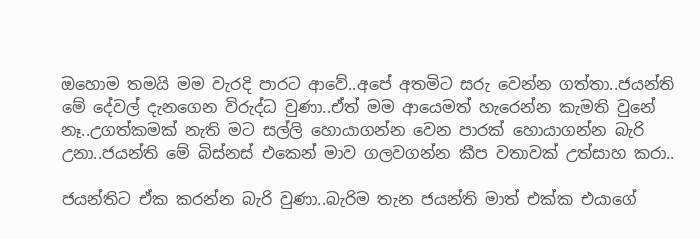ඔහොම තමයි මම වැරදි පාරට ආවේ..අපේ අතමිට සරු වෙන්න ගත්තා..ජයන්ති මේ දේවල් දැනගෙන විරුද්ධ වුණා..ඒත් මම ආයෙමත් හැරෙන්න කැමති වුනේ නෑ..උගත්කමක් නැති මට සල්ලි හොයාගන්න වෙන පාරක් හොයාගන්න බැරි උනා..ජයන්ති මේ බිස්නස් එකෙන් මාව ගලවගන්න කීප වතාවක් උත්සාහ කරා..

ජයන්තිට ඒක කරන්න බැරි වුණා..බැරිම තැන ජයන්ති මාත් එක්ක එයාගේ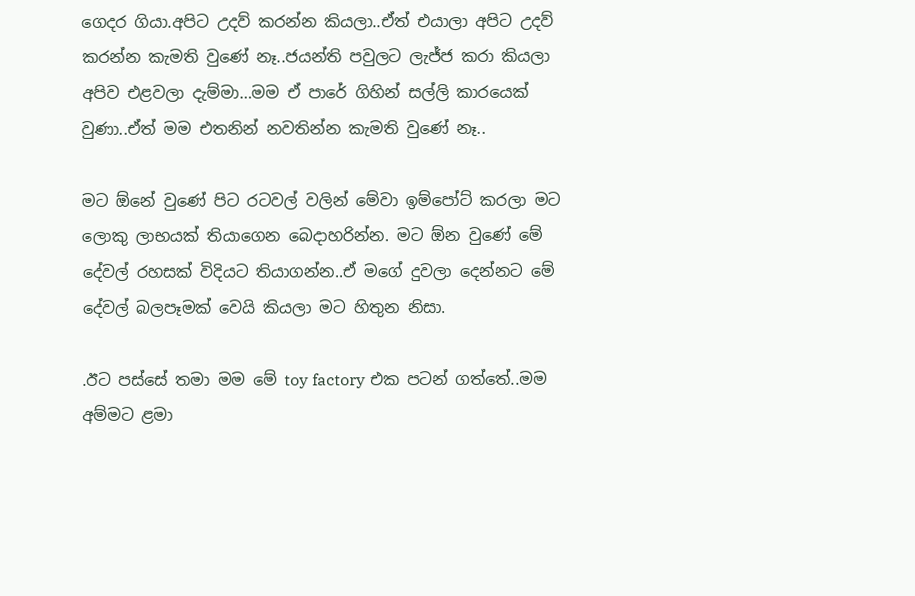ගෙදර ගියා.අපිට උදව් කරන්න කියලා..ඒත් එයාලා අපිට උදව් කරන්න කැමති වුණේ නෑ..ජයන්ති පවුලට ලැජ්ජ කරා කියලා අපිව එළවලා දැම්මා…මම ඒ පාරේ ගිහින් සල්ලි කාරයෙක් වුණා..ඒත් මම එතනින් නවතින්න කැමති වුණේ නෑ..

මට ඕනේ වුණේ පිට රටවල් වලින් මේවා ඉම්පෝට් කරලා මට ලොකු ලාභයක් තියාගෙන බෙදාහරින්න. මට ඕන වුණේ මේ දේවල් රහසක් විදියට තියාගන්න..ඒ මගේ දුවලා දෙන්නට මේ දේවල් බලපෑමක් වෙයි කියලා මට හිතුන නිසා.

.ඊට පස්සේ තමා මම මේ toy factory එක පටන් ගත්තේ..මම අම්මට ළමා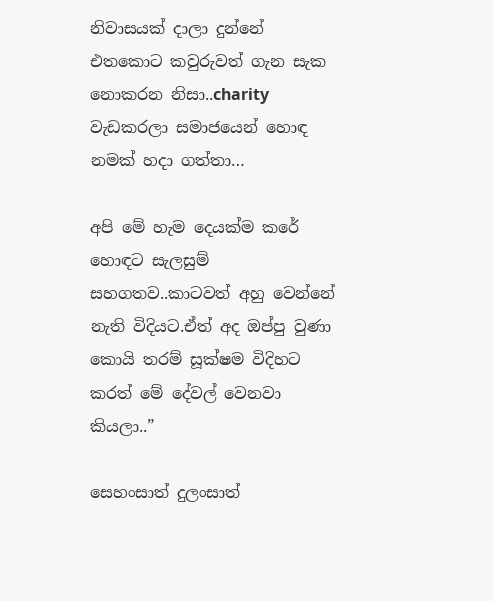නිවාසයක් දාලා දුන්නේ එතකොට කවුරුවත් ගැන සැක නොකරන නිසා..charity වැඩකරලා සමාජයෙන් හොඳ නමක් හදා ගත්තා…

අපි මේ හැම දෙයක්ම කරේ හොඳට සැලසුම් සහගතව..කාටවත් අහු වෙන්නේ නැති විදියට.ඒත් අද ඔප්පු වුණා කොයි තරම් සූක්ෂම විදිහට කරත් මේ දේවල් වෙනවා කියලා..”

සෙහංසාත් දුලංසාත්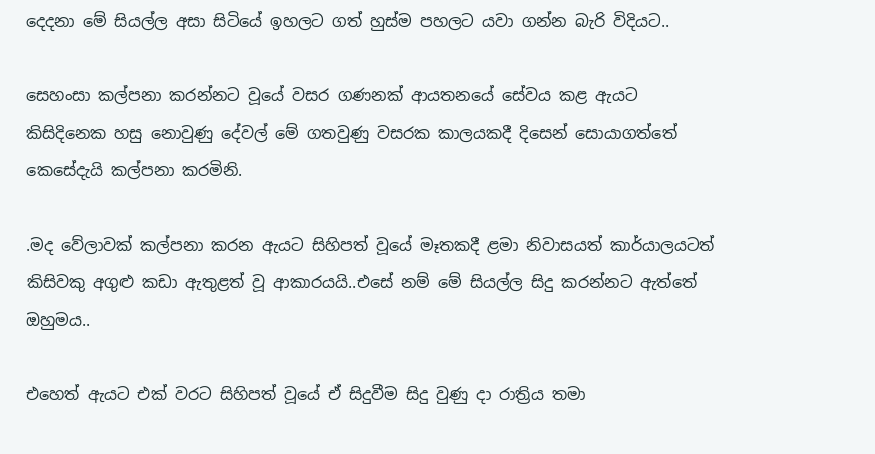දෙදනා මේ සියල්ල අසා සිටියේ ඉහලට ගත් හුස්ම පහලට යවා ගන්න බැරි විදියට..

සෙහංසා කල්පනා කරන්නට වූයේ වසර ගණනක් ආයතනයේ සේවය කළ ඇයට කිසිදිනෙක හසු නොවුණු දේවල් මේ ගතවුණු වසරක කාලයකදී දිසෙන් සොයාගත්තේ කෙසේදැයි කල්පනා කරමිනි.

.මද වේලාවක් කල්පනා කරන ඇයට සිහිපත් වූයේ මෑතකදී ළමා නිවාසයත් කාර්යාලයටත් කිසිවකු අගුළු කඩා ඇතුළත් වූ ආකාරයයි..එසේ නම් මේ සියල්ල සිදු කරන්නට ඇත්තේ ඔහුමය..

එහෙත් ඇයට එක් වරට සිහිපත් වූයේ ඒ සිදුවීම සිදු වුණු දා රාත්‍රිය තමා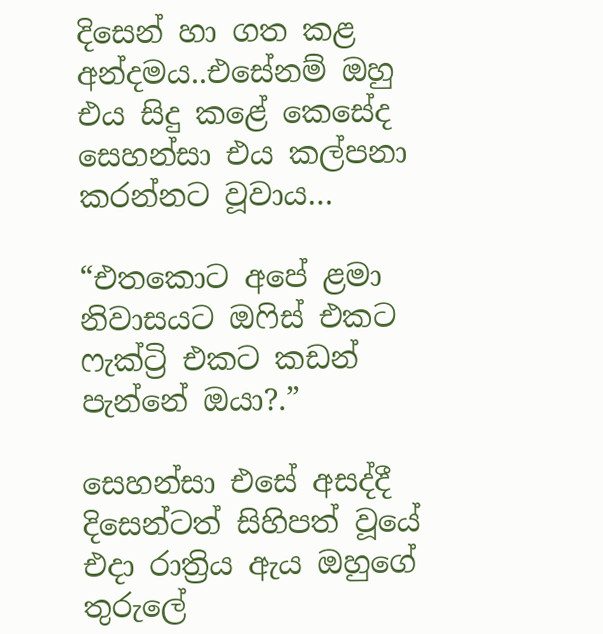දිසෙන් හා ගත කළ අන්දමය..එසේනම් ඔහු එය සිදු කළේ කෙසේද සෙහන්සා එය කල්පනා කරන්නට වූවාය…

“එතකොට අපේ ළමා නිවාසයට ඔෆිස් එකට ෆැක්ට්‍රි එකට කඩන් පැන්නේ ඔයා?.”

සෙහන්සා එසේ අසද්දී දිසෙන්ටත් සිහිපත් වූයේ එදා රාත්‍රිය ඇය ඔහුගේ තුරුලේ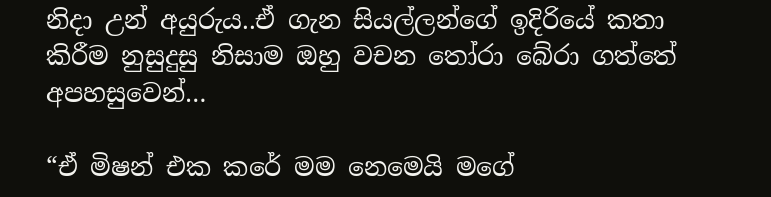නිදා උන් අයුරුය..ඒ ගැන සියල්ලන්ගේ ඉදිරියේ කතා කිරීම නුසුදුසු නිසාම ඔහු වචන තෝරා බේරා ගත්තේ අපහසුවෙන්…

“ඒ මිෂන් එක කරේ මම නෙමෙයි මගේ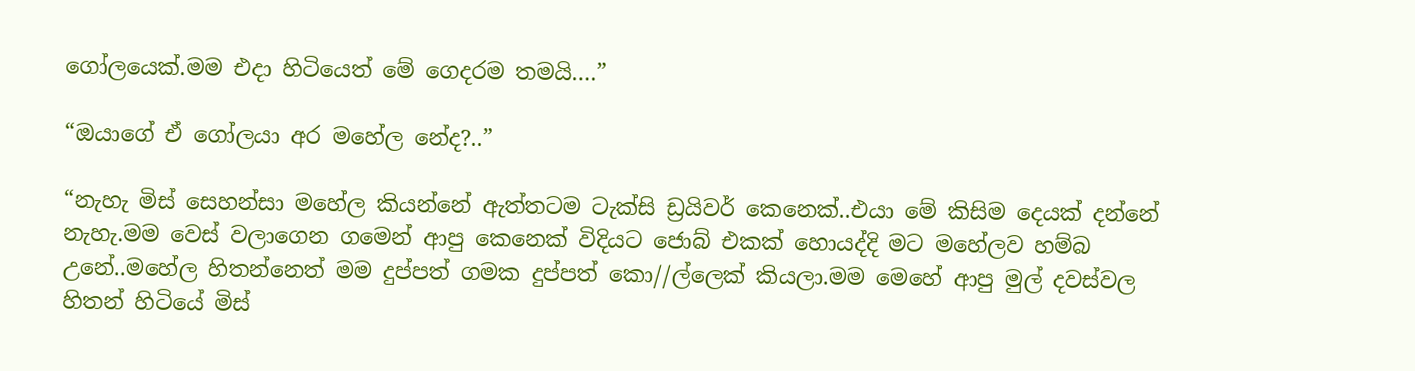ගෝලයෙක්.මම එදා හිටියෙත් මේ ගෙදරම තමයි….”

“ඔයාගේ ඒ ගෝලයා අර මහේල නේද?..”

“නැහැ මිස් සෙහන්සා මහේල කියන්නේ ඇත්තටම ටැක්සි ඩ්‍රයිවර් කෙනෙක්..එයා මේ කිසිම දෙයක් දන්නේ නැහැ.මම වෙස් වලාගෙන ගමෙන් ආපු කෙනෙක් විදියට ජොබ් එකක් හොයද්දි මට මහේලව හම්බ උනේ..මහේල හිතන්නෙත් මම දුප්පත් ගමක දුප්පත් කො//ල්ලෙක් කියලා.මම මෙහේ ආපු මුල් දවස්වල හිතන් හිටියේ මිස්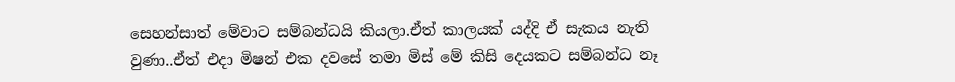සෙහන්සාත් මේවාට සම්බන්ධයි කියලා.ඒත් කාලයක් යද්දි ඒ සැකය නැති වුණා..ඒත් එදා මිෂන් එක දවසේ තමා මිස් මේ කිසි දෙයකට සම්බන්ධ නෑ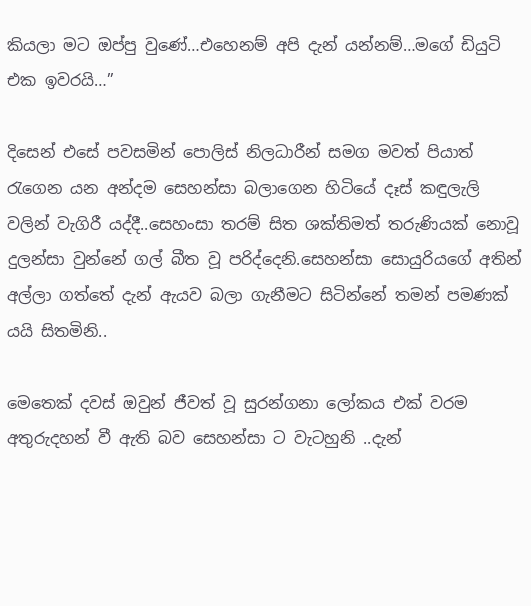කියලා මට ඔප්පු වුණේ…එහෙනම් අපි දැන් යන්නම්…මගේ ඩියුටි එක ඉවරයි…”

දිසෙන් එසේ පවසමින් පොලිස් නිලධාරීන් සමග මවත් පියාත් රැගෙන යන අන්දම සෙහන්සා බලාගෙන හිටියේ දෑස් කඳුලැලි වලින් වැගිරී යද්දී..සෙහංසා තරම් සිත ශක්තිමත් තරුණියක් නොවූ දුලන්සා වුන්නේ ගල් බීත වූ පරිද්දෙනි.සෙහන්සා සොයුරියගේ අතින් අල්ලා ගත්තේ දැන් ඇයව බලා ගැනීමට සිටින්නේ තමන් පමණක් යයි සිතමිනි..

මෙතෙක් දවස් ඔවුන් ජීවත් වූ සුරන්ගනා ලෝකය එක් වරම අතුරුදහන් වී ඇති බව සෙහන්සා ට වැටහුනි ..දැන්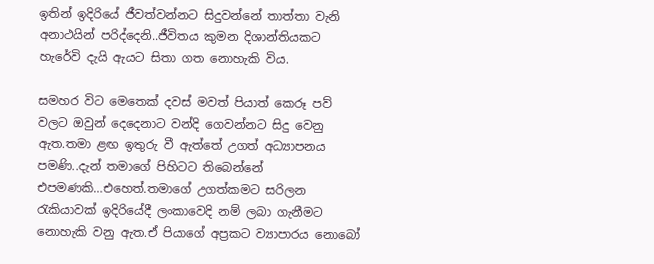ඉතින් ඉදිරියේ ජීවත්වන්නට සිදුවන්නේ තාත්තා වැනි අනාථයින් පරිද්දෙනි..ජීවිතය කුමන දිශාන්තියකට හැරේවි දැයි ඇයට සිතා ගත නොහැකි විය.

සමහර විට මෙතෙක් දවස් මවත් පියාත් කෙරූ පව් වලට ඔවුන් දෙදෙනාට වන්දි ගෙවන්නට සිදු වෙනු ඇත.තමා ළඟ ඉතුරු වී ඇත්තේ උගත් අධ්‍යාපනය පමණි..දැන් තමාගේ පිහිටට තිබෙන්නේ එපමණකි…එහෙත්.තමාගේ උගත්කමට සරිලන රැකියාවක් ඉදිරියේදී ලංකාවෙදි නම් ලබා ගැනීමට නොහැකි වනු ඇත.ඒ පියාගේ අප්‍රකට ව්‍යාපාරය නොබෝ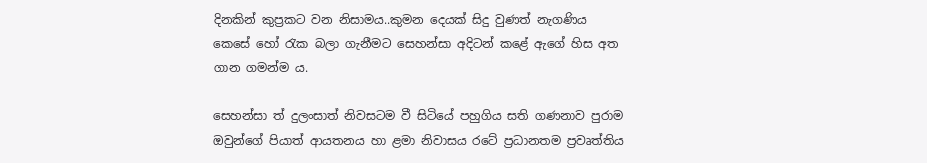දිනකින් කුප්‍රකට වන නිසාමය..කුමන දෙයක් සිදු වුණත් නැගණිය කෙසේ හෝ රැක බලා ගැනීමට සෙහන්සා අදිටන් කළේ ඇගේ හිස අත ගාන ගමන්ම ය.

සෙහන්සා ත් දුලංසාත් නිවසටම වී සිටියේ පහුගිය සති ගණනාව පුරාම ඔවුන්ගේ පියාත් ආයතනය හා ළමා නිවාසය රටේ ප්‍රධානතම ප්‍රවෘත්තිය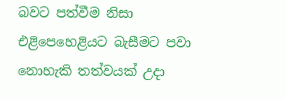බවට පත්වීම නිසා එළිපෙහෙළියට බැසීමට පවා නොහැකි තත්වයක් උදා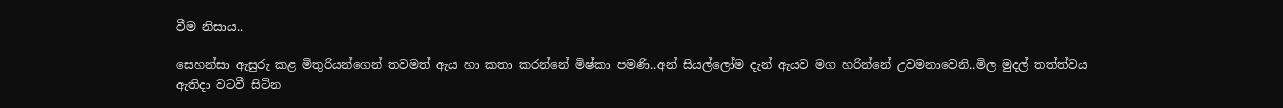වීම නිසාය..

සෙහන්සා ඇසුරු කළ මිතුරියන්ගෙන් තවමත් ඇය හා කතා කරන්නේ මිෂ්කා පමණි..අන් සියල්ලෝම දැන් ඇයව මග හරින්නේ උවමනාවෙනි..මිල මුදල් තත්ත්වය ඇතිදා වටවී සිටින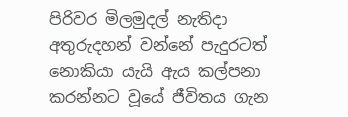පිරිවර මිලමුදල් නැතිදා අතුරුදහන් වන්නේ පැදුරටත් නොකියා යැයි ඇය කල්පනා කරන්නට වූයේ ජීවිතය ගැන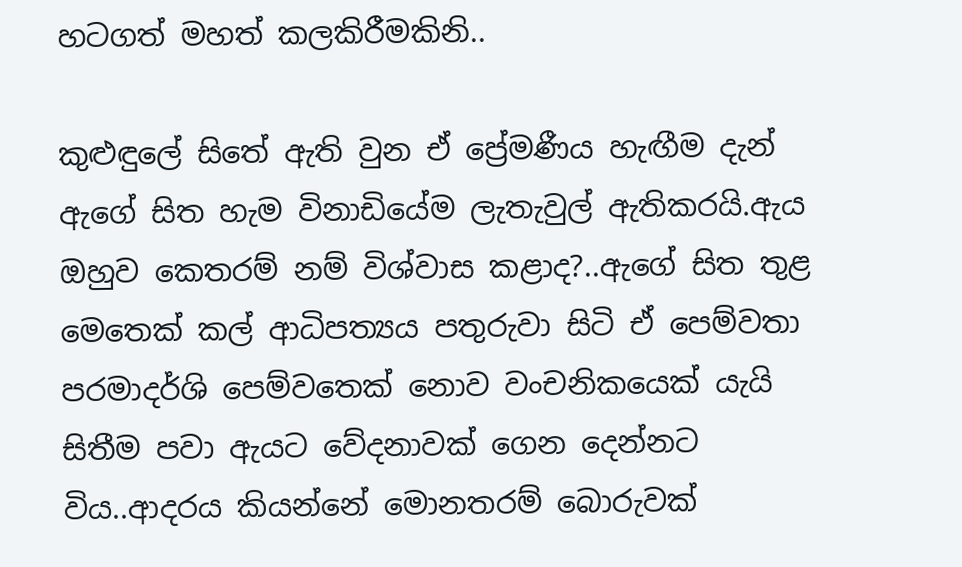හටගත් මහත් කලකිරීමකිනි..

කුළුඳුලේ සිතේ ඇති වුන ඒ ප්‍රේමණීය හැඟීම දැන් ඇගේ සිත හැම විනාඩියේම ලැතැවුල් ඇතිකරයි.ඇය ඔහුව කෙතරම් නම් විශ්වාස කළාද?..ඇගේ සිත තුළ මෙතෙක් කල් ආධිපත්‍යය පතුරුවා සිටි ඒ පෙම්වතා පරමාදර්ශි පෙම්වතෙක් නොව වංචනිකයෙක් යැයි සිතීම පවා ඇයට වේදනාවක් ගෙන දෙන්නට විය..ආදරය කියන්නේ මොනතරම් බොරුවක්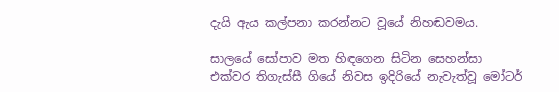දැයි ඇය කල්පනා කරන්නට වූයේ නිහඬවමය.

සාලයේ සෝපාව මත හිඳගෙන සිටින සෙහන්සා එක්වර තිගැස්සී ගියේ නිවස ඉදිරියේ නැවැත්වූ මෝටර්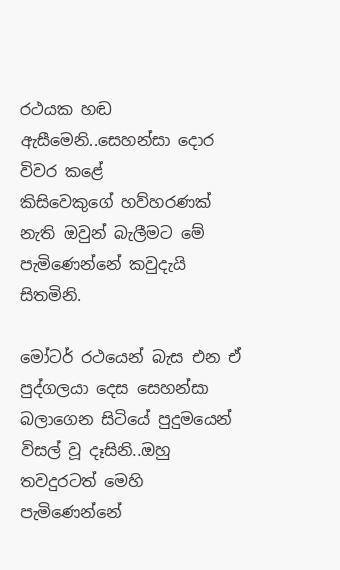රථයක හඬ ඇසීමෙනි..සෙහන්සා දොර විවර කළේ
කිසිවෙකුගේ හව්හරණක් නැති ඔවුන් බැලීමට මේ පැමිණෙන්නේ කවුදැයි සිතමිනි.

මෝටර් රථයෙන් බැස එන ඒ පුද්ගලයා දෙස සෙහන්සා බලාගෙන සිටියේ පුදුමයෙන් විසල් වූ දෑසිනි..ඔහු තවදුරටත් මෙහි පැමිණෙන්නේ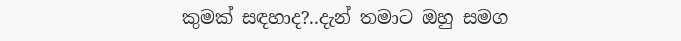කුමක් සඳහාද?..දැන් තමාට ඔහු සමග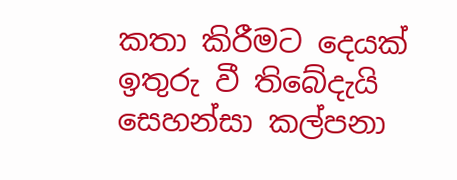කතා කිරීමට දෙයක් ඉතුරු වී තිබේදැයි සෙහන්සා කල්පනා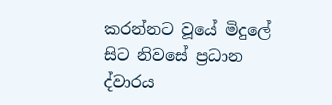කරන්නට වූයේ මිදුලේ සිට නිවසේ ප්‍රධාන ද්වාරය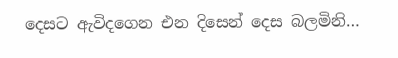දෙසට ඇවිදගෙන එන දිසෙන් දෙස බලමිනි…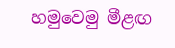හමුවෙමු මීළඟ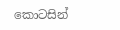කොටසින්